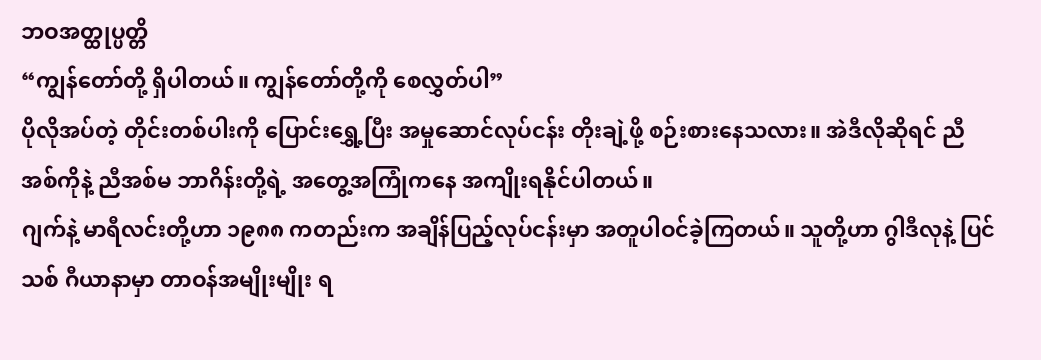ဘဝအတ္ထုပ္ပတ္တိ
“ကျွန်တော်တို့ ရှိပါတယ်။ ကျွန်တော်တို့ကို စေလွှတ်ပါ”
ပိုလိုအပ်တဲ့ တိုင်းတစ်ပါးကို ပြောင်းရွှေ့ပြီး အမှုဆောင်လုပ်ငန်း တိုးချဲ့ဖို့ စဉ်းစားနေသလား။ အဲဒီလိုဆိုရင် ညီအစ်ကိုနဲ့ ညီအစ်မ ဘာဂိန်းတို့ရဲ့ အတွေ့အကြုံကနေ အကျိုးရနိုင်ပါတယ်။
ဂျက်နဲ့ မာရီလင်းတို့ဟာ ၁၉၈၈ ကတည်းက အချိန်ပြည့်လုပ်ငန်းမှာ အတူပါဝင်ခဲ့ကြတယ်။ သူတို့ဟာ ဂွါဒီလုနဲ့ ပြင်သစ် ဂီယာနာမှာ တာဝန်အမျိုးမျိုး ရ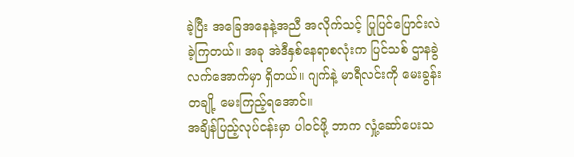ခဲ့ပြီး အခြေအနေနဲ့အညီ အလိုက်သင့် ပြုပြင်ပြောင်းလဲခဲ့ကြတယ်။ အခု အဲဒီနှစ်နေရာစလုံးက ပြင်သစ် ဌာနခွဲ လက်အောက်မှာ ရှိတယ်။ ဂျက်နဲ့ မာရီလင်းကို မေးခွန်းတချို့ မေးကြည့်ရအောင်။
အချိန်ပြည့်လုပ်ငန်းမှာ ပါဝင်ဖို့ ဘာက လှုံ့ဆော်ပေးသ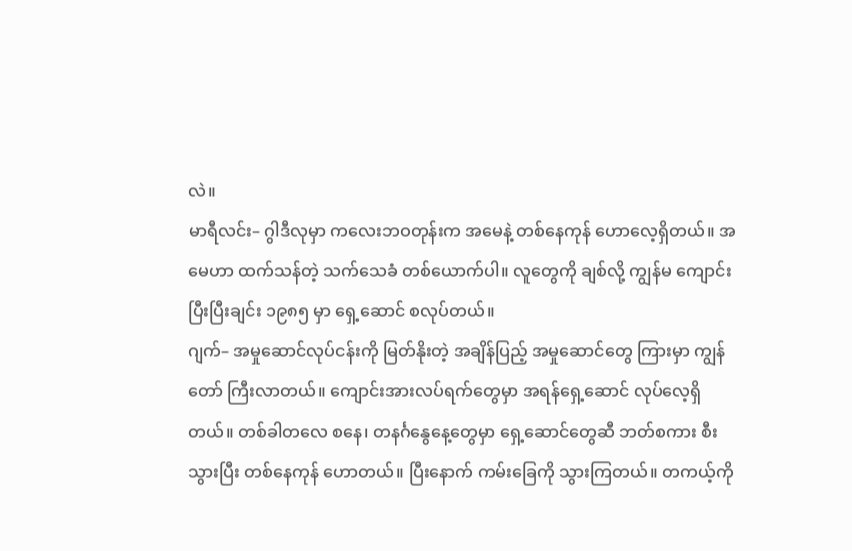လဲ။
မာရီလင်း– ဂွါဒီလုမှာ ကလေးဘဝတုန်းက အမေနဲ့ တစ်နေကုန် ဟောလေ့ရှိတယ်။ အမေဟာ ထက်သန်တဲ့ သက်သေခံ တစ်ယောက်ပါ။ လူတွေကို ချစ်လို့ ကျွန်မ ကျောင်းပြီးပြီးချင်း ၁၉၈၅ မှာ ရှေ့ဆောင် စလုပ်တယ်။
ဂျက်– အမှုဆောင်လုပ်ငန်းကို မြတ်နိုးတဲ့ အချိန်ပြည့် အမှုဆောင်တွေ ကြားမှာ ကျွန်တော် ကြီးလာတယ်။ ကျောင်းအားလပ်ရက်တွေမှာ အရန်ရှေ့ဆောင် လုပ်လေ့ရှိတယ်။ တစ်ခါတလေ စနေ၊ တနင်္ဂနွေနေ့တွေမှာ ရှေ့ဆောင်တွေဆီ ဘတ်စကား စီးသွားပြီး တစ်နေကုန် ဟောတယ်။ ပြီးနောက် ကမ်းခြေကို သွားကြတယ်။ တကယ့်ကို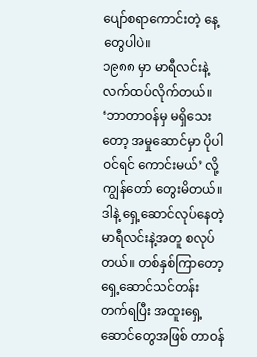ပျော်စရာကောင်းတဲ့ နေ့တွေပါပဲ။
၁၉၈၈ မှာ မာရီလင်းနဲ့ လက်ထပ်လိုက်တယ်။ ‘ဘာတာဝန်မှ မရှိသေးတော့ အမှုဆောင်မှာ ပိုပါဝင်ရင် ကောင်းမယ်’ လို့ ကျွန်တော် တွေးမိတယ်။ ဒါနဲ့ ရှေ့ဆောင်လုပ်နေတဲ့ မာရီလင်းနဲ့အတူ စလုပ်တယ်။ တစ်နှစ်ကြာတော့ ရှေ့ဆောင်သင်တန်း တက်ရပြီး အထူးရှေ့ဆောင်တွေအဖြစ် တာဝန်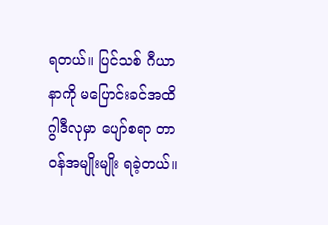ရတယ်။ ပြင်သစ် ဂီယာနာကို မပြောင်းခင်အထိ ဂွါဒီလုမှာ ပျော်စရာ တာဝန်အမျိုးမျိုး ရခဲ့တယ်။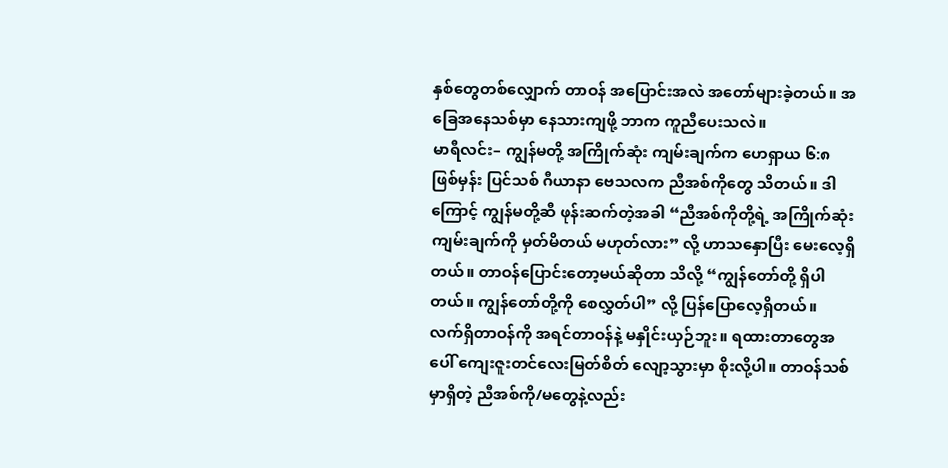နှစ်တွေတစ်လျှောက် တာဝန် အပြောင်းအလဲ အတော်များခဲ့တယ်။ အခြေအနေသစ်မှာ နေသားကျဖို့ ဘာက ကူညီပေးသလဲ။
မာရီလင်း– ကျွန်မတို့ အကြိုက်ဆုံး ကျမ်းချက်က ဟေရှာယ ၆:၈ ဖြစ်မှန်း ပြင်သစ် ဂီယာနာ ဗေသလက ညီအစ်ကိုတွေ သိတယ်။ ဒါကြောင့် ကျွန်မတို့ဆီ ဖုန်းဆက်တဲ့အခါ “ညီအစ်ကိုတို့ရဲ့ အကြိုက်ဆုံး ကျမ်းချက်ကို မှတ်မိတယ် မဟုတ်လား” လို့ ဟာသနှောပြီး မေးလေ့ရှိတယ်။ တာဝန်ပြောင်းတော့မယ်ဆိုတာ သိလို့ “ကျွန်တော်တို့ ရှိပါတယ်။ ကျွန်တော်တို့ကို စေလွှတ်ပါ” လို့ ပြန်ပြောလေ့ရှိတယ်။
လက်ရှိတာဝန်ကို အရင်တာဝန်နဲ့ မနှိုင်းယှဉ်ဘူး။ ရထားတာတွေအပေါ် ကျေးဇူးတင်လေးမြတ်စိတ် လျော့သွားမှာ စိုးလို့ပါ။ တာဝန်သစ်မှာရှိတဲ့ ညီအစ်ကို/မတွေနဲ့လည်း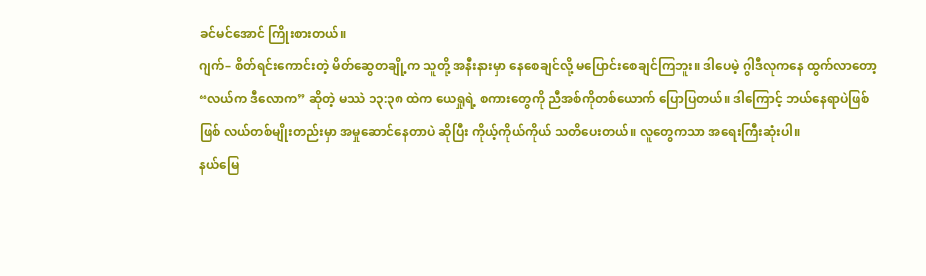ခင်မင်အောင် ကြိုးစားတယ်။
ဂျက်– စိတ်ရင်းကောင်းတဲ့ မိတ်ဆွေတချို့က သူတို့ အနီးနားမှာ နေစေချင်လို့ မပြောင်းစေချင်ကြဘူး။ ဒါပေမဲ့ ဂွါဒီလုကနေ ထွက်လာတော့ “လယ်က ဒီလောက” ဆိုတဲ့ မဿဲ ၁၃:၃၈ ထဲက ယေရှုရဲ့ စကားတွေကို ညီအစ်ကိုတစ်ယောက် ပြောပြတယ်။ ဒါကြောင့် ဘယ်နေရာပဲဖြစ်ဖြစ် လယ်တစ်မျိုးတည်းမှာ အမှုဆောင်နေတာပဲ ဆိုပြီး ကိုယ့်ကိုယ်ကိုယ် သတိပေးတယ်။ လူတွေကသာ အရေးကြီးဆုံးပါ။
နယ်မြေ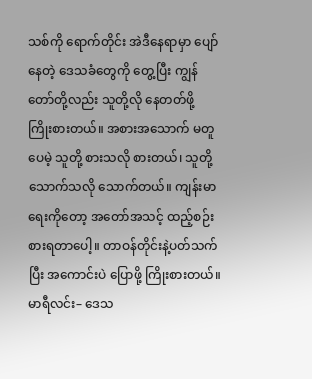သစ်ကို ရောက်တိုင်း အဲဒီနေရာမှာ ပျော်နေတဲ့ ဒေသခံတွေကို တွေ့ပြီး ကျွန်တော်တို့လည်း သူတို့လို နေတတ်ဖို့ ကြိုးစားတယ်။ အစားအသောက် မတူပေမဲ့ သူတို့ စားသလို စားတယ်၊ သူတို့ သောက်သလို သောက်တယ်။ ကျန်းမာရေးကိုတော့ အတော်အသင့် ထည့်စဉ်းစားရတာပေါ့။ တာဝန်တိုင်းနဲ့ပတ်သက်ပြီး အကောင်းပဲ ပြောဖို့ ကြိုးစားတယ်။
မာရီလင်း– ဒေသ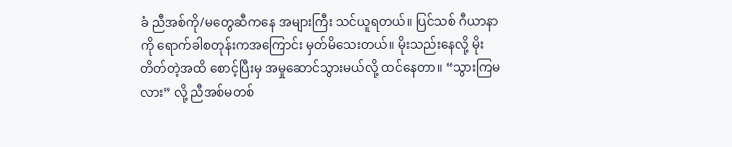ခံ ညီအစ်ကို/မတွေဆီကနေ အများကြီး သင်ယူရတယ်။ ပြင်သစ် ဂီယာနာကို ရောက်ခါစတုန်းကအကြောင်း မှတ်မိသေးတယ်။ မိုးသည်းနေလို့ မိုးတိတ်တဲ့အထိ စောင့်ပြီးမှ အမှုဆောင်သွားမယ်လို့ ထင်နေတာ။ “သွားကြမလား” လို့ ညီအစ်မတစ်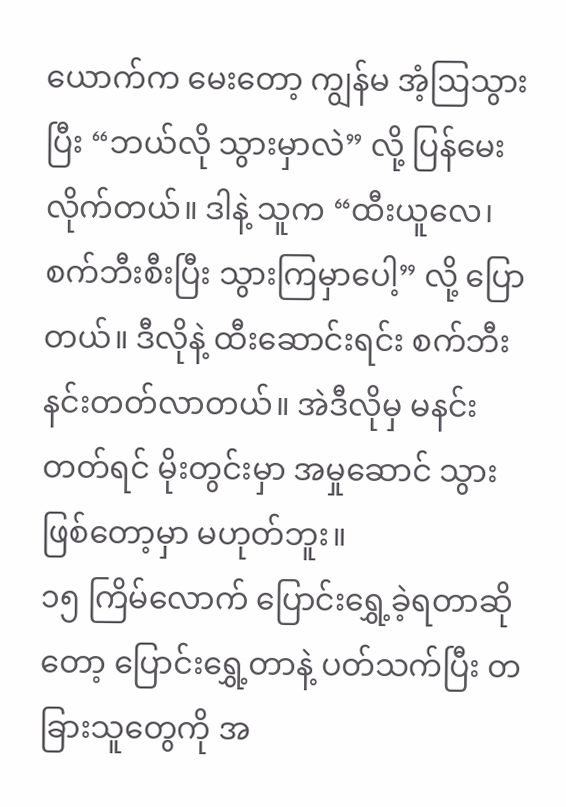ယောက်က မေးတော့ ကျွန်မ အံ့ဩသွားပြီး “ဘယ်လို သွားမှာလဲ” လို့ ပြန်မေးလိုက်တယ်။ ဒါနဲ့ သူက “ထီးယူလေ၊ စက်ဘီးစီးပြီး သွားကြမှာပေါ့” လို့ ပြောတယ်။ ဒီလိုနဲ့ ထီးဆောင်းရင်း စက်ဘီး နင်းတတ်လာတယ်။ အဲဒီလိုမှ မနင်းတတ်ရင် မိုးတွင်းမှာ အမှုဆောင် သွားဖြစ်တော့မှာ မဟုတ်ဘူး။
၁၅ ကြိမ်လောက် ပြောင်းရွှေ့ခဲ့ရတာဆိုတော့ ပြောင်းရွှေ့တာနဲ့ ပတ်သက်ပြီး တခြားသူတွေကို အ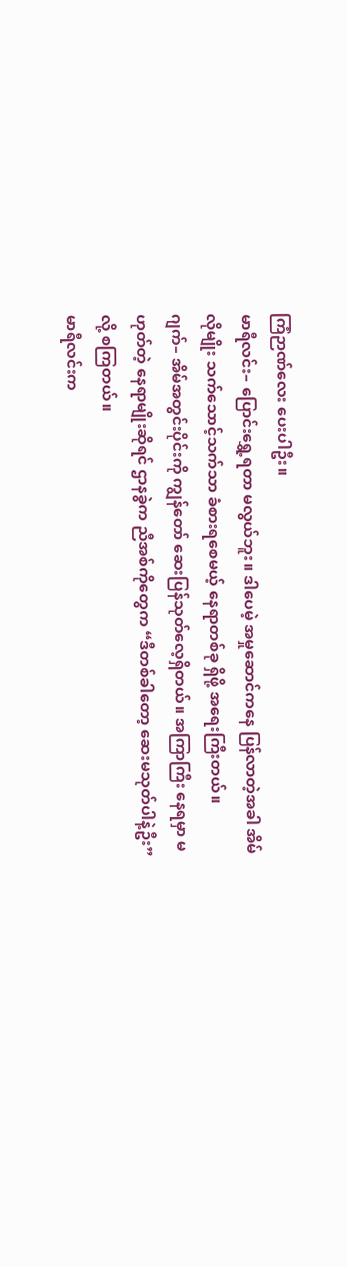ကြံဉာဏ်လေး ပေးပါဦး။
မာရီလင်း– ပြောင်းရွှေ့ရတာ မလွယ်ဘူး။ ဒါပေမဲ့ အမှုဆောင်ကနေ ပြန်လာတဲ့အခါ အိမ်လိုမျိုး သက်သောင့်သက်သာ ခံစားရစေမယ့် နေရာတစ်ခု ရှိဖို့ အရေးကြီးတယ်။
ဂျက်– အိမ်အတွင်းပိုင်းကို ကျွန်တော် ဆေးပြန်သုတ်လေ့ရှိတယ်။ အကြာကြီး နေရမှာ မဟုတ်တဲ့ နေရာမျိုးဆိုရင် ဌာနခွဲက ညီအစ်ကိုတွေက “ဒီတစ်ခါတော့ ဆေးမသုတ်ပါနဲ့ဦး” လို့ စကြတယ်။
မာရီလင်းက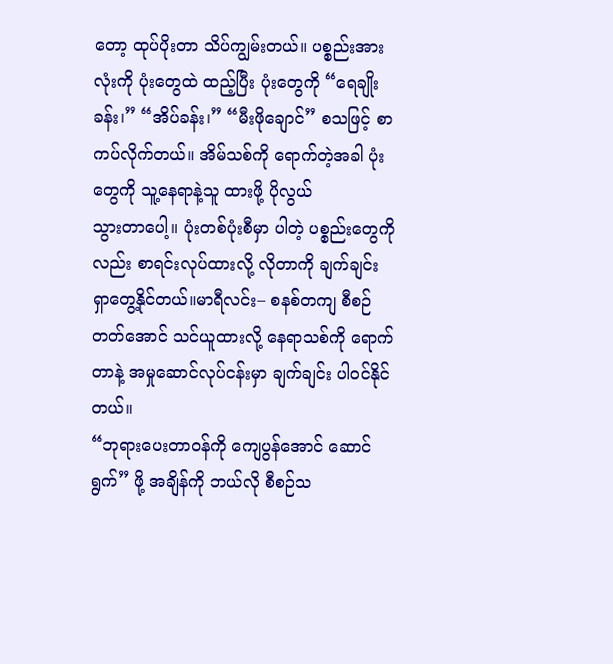တော့ ထုပ်ပိုးတာ သိပ်ကျွမ်းတယ်။ ပစ္စည်းအားလုံးကို ပုံးတွေထဲ ထည့်ပြီး ပုံးတွေကို “ရေချိုးခန်း၊” “အိပ်ခန်း၊” “မီးဖိုချောင်” စသဖြင့် စာကပ်လိုက်တယ်။ အိမ်သစ်ကို ရောက်တဲ့အခါ ပုံးတွေကို သူ့နေရာနဲ့သူ ထားဖို့ ပိုလွယ်
သွားတာပေါ့။ ပုံးတစ်ပုံးစီမှာ ပါတဲ့ ပစ္စည်းတွေကိုလည်း စာရင်းလုပ်ထားလို့ လိုတာကို ချက်ချင်း ရှာတွေ့နိုင်တယ်။မာရီလင်း– စနစ်တကျ စီစဉ်တတ်အောင် သင်ယူထားလို့ နေရာသစ်ကို ရောက်တာနဲ့ အမှုဆောင်လုပ်ငန်းမှာ ချက်ချင်း ပါဝင်နိုင်တယ်။
“ဘုရားပေးတာဝန်ကို ကျေပွန်အောင် ဆောင်ရွက်” ဖို့ အချိန်ကို ဘယ်လို စီစဉ်သ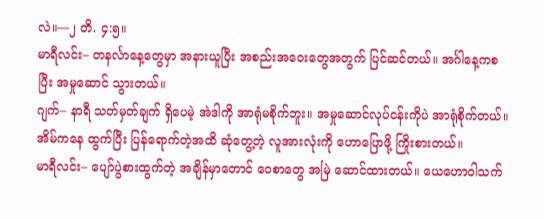လဲ။—၂ တိ. ၄:၅။
မာရီလင်း– တနင်္လာနေ့တွေမှာ အနားယူပြီး အစည်းအဝေးတွေအတွက် ပြင်ဆင်တယ်။ အင်္ဂါနေ့ကစပြီး အမှုဆောင် သွားတယ်။
ဂျက်– နာရီ သတ်မှတ်ချက် ရှိပေမဲ့ အဲဒါကို အာရုံမစိုက်ဘူး။ အမှုဆောင်လုပ်ငန်းကိုပဲ အာရုံစိုက်တယ်။ အိမ်ကနေ ထွက်ပြီး ပြန်ရောက်တဲ့အထိ ဆုံတွေ့တဲ့ လူအားလုံးကို ဟောပြောဖို့ ကြိုးစားတယ်။
မာရီလင်း– ပျော်ပွဲစားထွက်တဲ့ အချိန်မှာတောင် ဝေစာတွေ အမြဲ ဆောင်ထားတယ်။ ယေဟောဝါသက်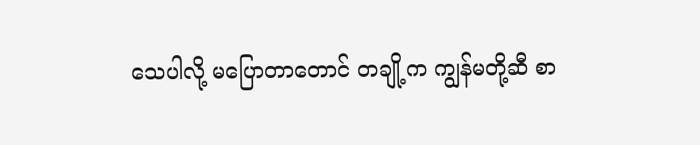သေပါလို့ မပြောတာတောင် တချို့က ကျွန်မတို့ဆီ စာ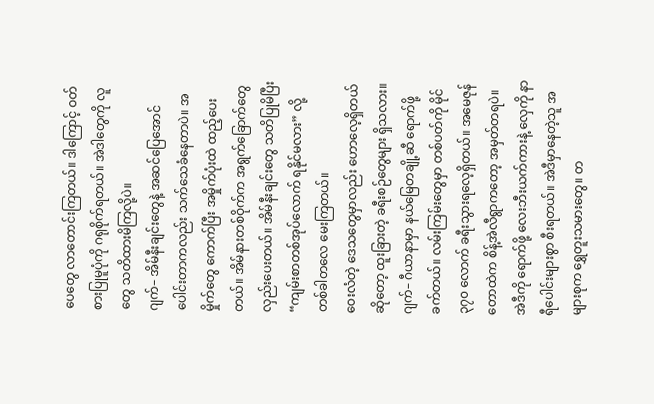ပေတွေ လာတောင်းကြတယ်။ ဒါကြောင့် ဝတ်စားပြုမူပုံကို ဂရုစိုက်ရတယ်။ အဲဒါတွေကို လူတွေ သတိထားမိကြလို့ပဲ။
ဂျက်– အိမ်နီးချင်းတွေနဲ့ အဆင်ပြေအောင် ပေါင်းတာကလည်း သက်သေခံနေတာပဲ။ အမှိုက်တွေ ကောက်ပြီး အမှိုက်ပုံးထဲ ထည့်ပေးတယ်။ အိမ်နားတစ်ဝိုက်က အရွက်ခြောက်တွေ လှည်းပေးတယ်။ အိမ်နီးချင်းတွေ သတိပြုမိပြီး “ကျမ်းစာတစ်အုပ်လောက် ရနိုင်မလား” လို့ တစ်ခါတလေ မေးကြတယ်။
ဝေးလံတဲ့ ဒေသတွေမှာလည်း ဟောလေ့ရှိတယ်ဆိုတော့ ထူးခြားတဲ့ ခရီးစဉ်တွေများ ရှိသလား။
ဂျက်– ဂီယာနာမှာ နယ်မြေတချို့ဆီ ရောက်ဖို့ ခက်တယ်။ လမ်းကြမ်းတွေမှာ တစ်ပတ်ကို မိုင် ၃၇၀ လောက် ခရီးသွားရလေ့ရှိတယ်။ အမေဇုန်တောထဲက စိန့်အဲလီရွာကတော့ အမှတ်တရပဲ။ အဲဒီကို ရောက်ဖို့ လေးဘီးယက်ကားနဲ့ လှေကို နာရီပေါင်းများစွာ စီးရတယ်။ အဲဒီမှာနေတဲ့သူ အများစုက ရွှေတူးသမားတွေ။ တ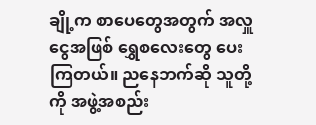ချို့က စာပေတွေအတွက် အလှူငွေအဖြစ် ရွှေစလေးတွေ ပေးကြတယ်။ ညနေဘက်ဆို သူတို့ကို အဖွဲ့အစည်း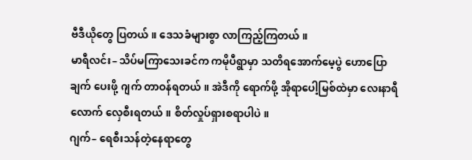ဗီဒီယိုတွေ ပြတယ်။ ဒေသခံများစွာ လာကြည့်ကြတယ်။
မာရီလင်း– သိပ်မကြာသေးခင်က ကမိုပီရွာမှာ သတိရအောက်မေ့ပွဲ ဟောပြောချက် ပေးဖို့ ဂျက် တာဝန်ရတယ်။ အဲဒီကို ရောက်ဖို့ အိုရာပေါ့မြစ်ထဲမှာ လေးနာရီလောက် လှေစီးရတယ်။ စိတ်လှုပ်ရှားစရာပါပဲ။
ဂျက်– ရေစီးသန်တဲ့နေရာတွေ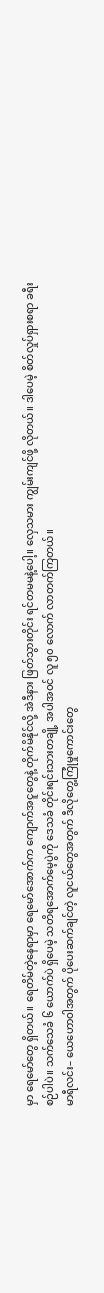မှာ ရေမော်တွေ ရှိတယ်။ ရေတိမ်တဲ့နေရာမှာ ရေမော်အောက်က ကျောက်အငူတွေနဲ့ တိုက်မိနိုင်လို့ အဲဒီနား ဖြတ်သွားတိုင်း ရင်တမမနဲ့ပေါ့။ လှေသမား ကျွမ်းကျင်ဖို့ လိုတယ်။ ဒါပေမဲ့ စိတ်လှုပ်ရှားစရာ ခရီးစဉ်ပါပဲ။ သက်သေခံ ၆ ယောက်ပဲ ရှိပေမဲ့ သတိရအောက်မေ့ပွဲကို ဒေသခံ တိုင်းရင်းသားတချို့ အပါအဝင် လူ ၅၀ လောက် လာတက်ကြတယ်။
မာရီလင်း– ယေဟောဝါအတွက် ပိုပေးဆက်ချင်တဲ့ လူငယ်တွေအတွက် ဒီလိုတွေ့ကြုံမှုကောင်းတွေ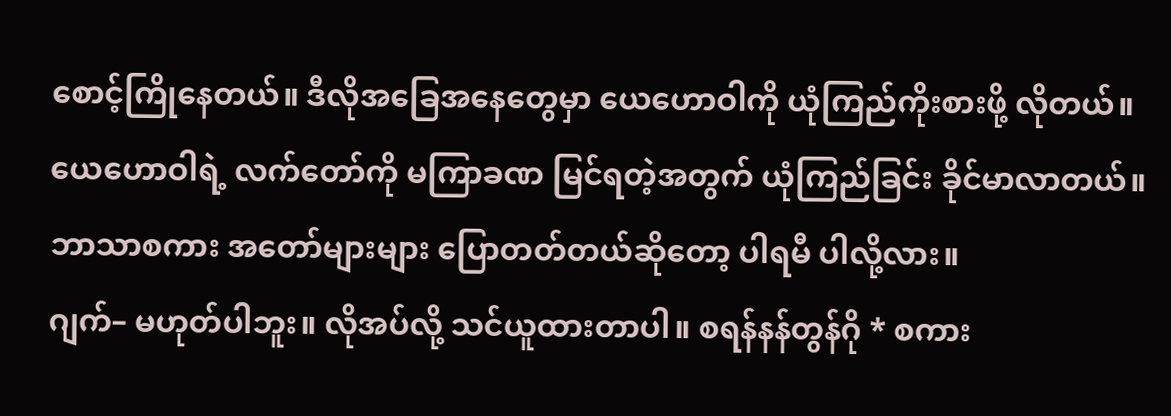စောင့်ကြိုနေတယ်။ ဒီလိုအခြေအနေတွေမှာ ယေဟောဝါကို ယုံကြည်ကိုးစားဖို့ လိုတယ်။ ယေဟောဝါရဲ့ လက်တော်ကို မကြာခဏ မြင်ရတဲ့အတွက် ယုံကြည်ခြင်း ခိုင်မာလာတယ်။
ဘာသာစကား အတော်များများ ပြောတတ်တယ်ဆိုတော့ ပါရမီ ပါလို့လား။
ဂျက်– မဟုတ်ပါဘူး။ လိုအပ်လို့ သင်ယူထားတာပါ။ စရန်နန်တွန်ဂို * စကား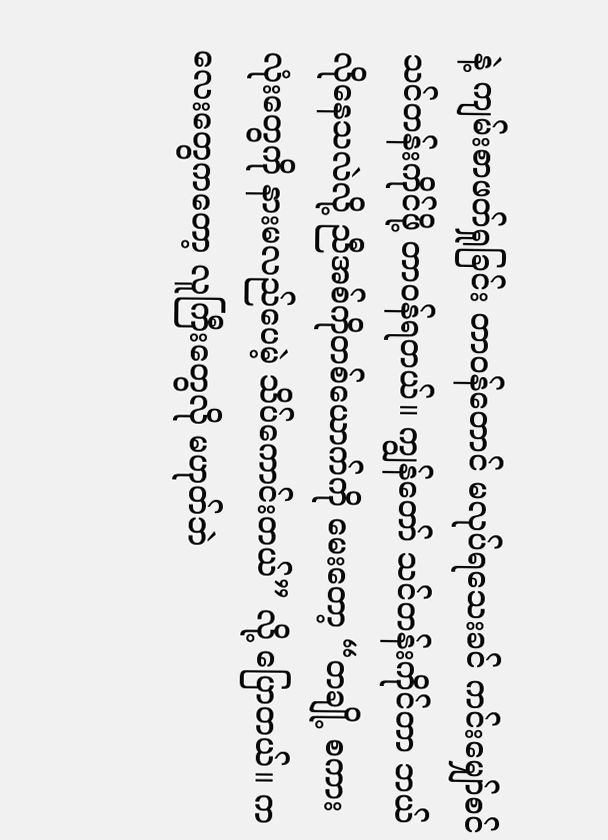နဲ့ ကျမ်းစာဖတ်ရှုခြင်း တာဝန်တောင် မလုပ်ရသေးခင် ကင်းမျှော်စင် သင်တန်းကိုင်ဖို့ တာဝန်ရတယ်။ ကျွန်တော် သင်တန်းကိုင်တာ ဘယ်လိုနေသလဲလို့ ညီအစ်ကိုတစ်ယောက်ကို မေးတော့ “တချို့ စကားလုံးတွေကို နားမလည်ပေမဲ့ သိပ်ကောင်းတယ်” လို့ ပြောတယ်။ ကလေးတွေကတော့ လူကြီးတွေလို မဟုတ်ဘဲ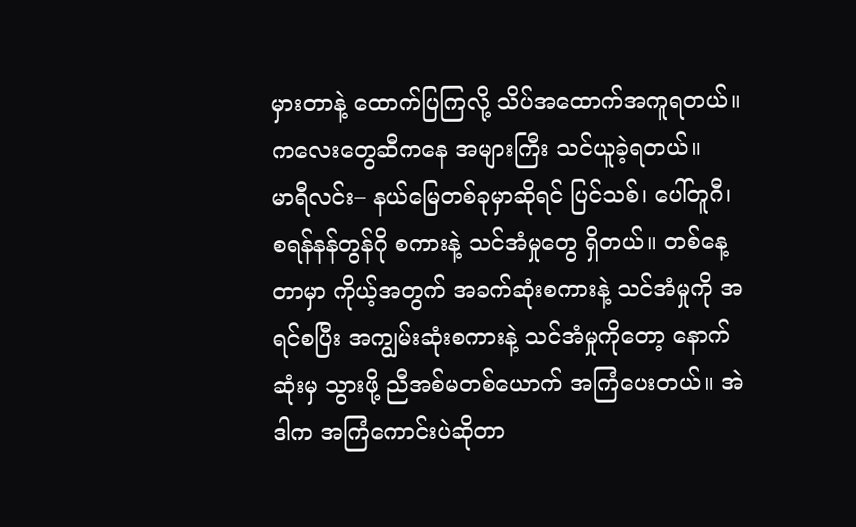မှားတာနဲ့ ထောက်ပြကြလို့ သိပ်အထောက်အကူရတယ်။ ကလေးတွေဆီကနေ အများကြီး သင်ယူခဲ့ရတယ်။
မာရီလင်း– နယ်မြေတစ်ခုမှာဆိုရင် ပြင်သစ်၊ ပေါ်တူဂီ၊ စရန်နန်တွန်ဂို စကားနဲ့ သင်အံမှုတွေ ရှိတယ်။ တစ်နေ့တာမှာ ကိုယ့်အတွက် အခက်ဆုံးစကားနဲ့ သင်အံမှုကို အရင်စပြီး အကျွမ်းဆုံးစကားနဲ့ သင်အံမှုကိုတော့ နောက်ဆုံးမှ သွားဖို့ ညီအစ်မတစ်ယောက် အကြံပေးတယ်။ အဲဒါက အကြံကောင်းပဲဆိုတာ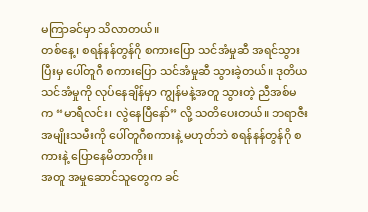မကြာခင်မှာ သိလာတယ်။
တစ်နေ့၊ စရန်နန်တွန်ဂို စကားပြော သင်အံမှုဆီ အရင်သွားပြီးမှ ပေါ်တူဂီ စကားပြော သင်အံမှုဆီ သွားခဲ့တယ်။ ဒုတိယ သင်အံမှုကို လုပ်နေချိန်မှာ ကျွန်မနဲ့အတူ သွားတဲ့ ညီအစ်မက “မာရီလင်း၊ လွဲနေပြီနော်” လို့ သတိပေးတယ်။ ဘရာဇီးအမျိုးသမီးကို ပေါ်တူဂီစကားနဲ့ မဟုတ်ဘဲ စရန်နန်တွန်ဂို စကားနဲ့ ပြောနေမိတာကိုး။
အတူ အမှုဆောင်သူတွေက ခင်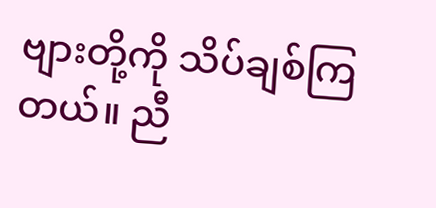ဗျားတို့ကို သိပ်ချစ်ကြတယ်။ ညီ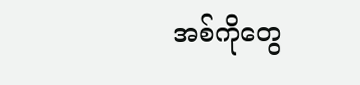အစ်ကိုတွေ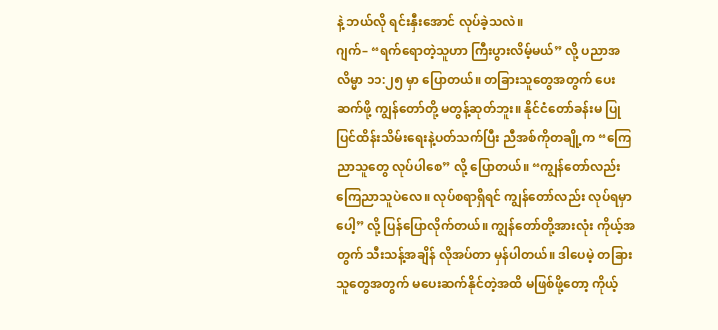နဲ့ ဘယ်လို ရင်းနှီးအောင် လုပ်ခဲ့သလဲ။
ဂျက်– “ရက်ရောတဲ့သူဟာ ကြီးပွားလိမ့်မယ်” လို့ ပညာအလိမ္မာ ၁၁:၂၅ မှာ ပြောတယ်။ တခြားသူတွေအတွက် ပေးဆက်ဖို့ ကျွန်တော်တို့ မတွန့်ဆုတ်ဘူး။ နိုင်ငံတော်ခန်းမ ပြုပြင်ထိန်းသိမ်းရေးနဲ့ပတ်သက်ပြီး ညီအစ်ကိုတချို့က “ကြေညာသူတွေ လုပ်ပါစေ” လို့ ပြောတယ်။ “ကျွန်တော်လည်း ကြေညာသူပဲလေ။ လုပ်စရာရှိရင် ကျွန်တော်လည်း လုပ်ရမှာပေါ့” လို့ ပြန်ပြောလိုက်တယ်။ ကျွန်တော်တို့အားလုံး ကိုယ့်အတွက် သီးသန့်အချိန် လိုအပ်တာ မှန်ပါတယ်။ ဒါပေမဲ့ တခြားသူတွေအတွက် မပေးဆက်နိုင်တဲ့အထိ မဖြစ်ဖို့တော့ ကိုယ့်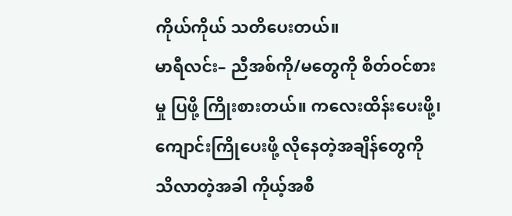ကိုယ်ကိုယ် သတိပေးတယ်။
မာရီလင်း– ညီအစ်ကို/မတွေကို စိတ်ဝင်စားမှု ပြဖို့ ကြိုးစားတယ်။ ကလေးထိန်းပေးဖို့၊ ကျောင်းကြိုပေးဖို့ လိုနေတဲ့အချိန်တွေကို သိလာတဲ့အခါ ကိုယ့်အစီ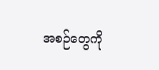အစဉ်တွေကို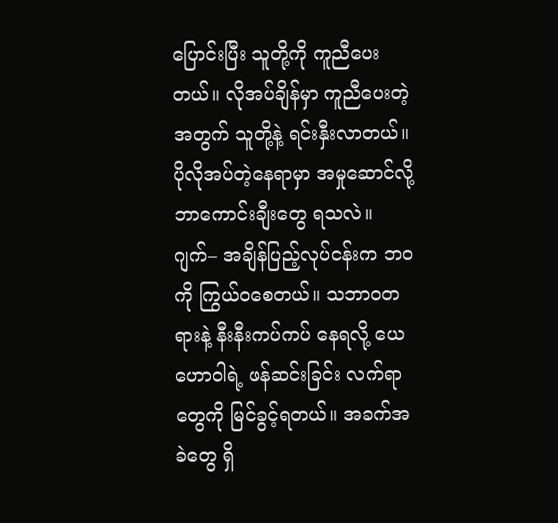ပြောင်းပြီး သူတို့ကို ကူညီပေးတယ်။ လိုအပ်ချိန်မှာ ကူညီပေးတဲ့အတွက် သူတို့နဲ့ ရင်းနှီးလာတယ်။
ပိုလိုအပ်တဲ့နေရာမှာ အမှုဆောင်လို့ ဘာကောင်းချီးတွေ ရသလဲ။
ဂျက်– အချိန်ပြည့်လုပ်ငန်းက ဘဝကို ကြွယ်ဝစေတယ်။ သဘာဝတရားနဲ့ နီးနီးကပ်ကပ် နေရလို့ ယေဟောဝါရဲ့ ဖန်ဆင်းခြင်း လက်ရာတွေကို မြင်ခွင့်ရတယ်။ အခက်အခဲတွေ ရှိ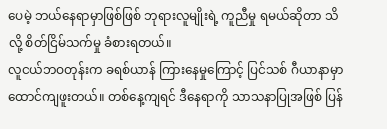ပေမဲ့ ဘယ်နေရာမှာဖြစ်ဖြစ် ဘုရားလူမျိုးရဲ့ ကူညီမှု ရမယ်ဆိုတာ သိလို့ စိတ်ငြိမ်သက်မှု ခံစားရတယ်။
လူငယ်ဘဝတုန်းက ခရစ်ယာန် ကြားနေမှုကြောင့် ပြင်သစ် ဂီယာနာမှာ ထောင်ကျဖူးတယ်။ တစ်နေ့ကျရင် ဒီနေရာကို သာသနာပြုအဖြစ် ပြန်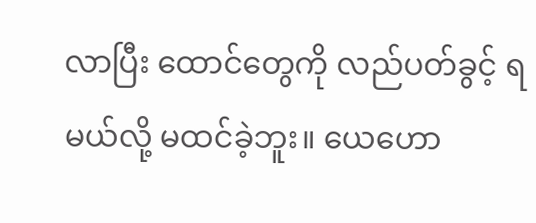လာပြီး ထောင်တွေကို လည်ပတ်ခွင့် ရမယ်လို့ မထင်ခဲ့ဘူး။ ယေဟော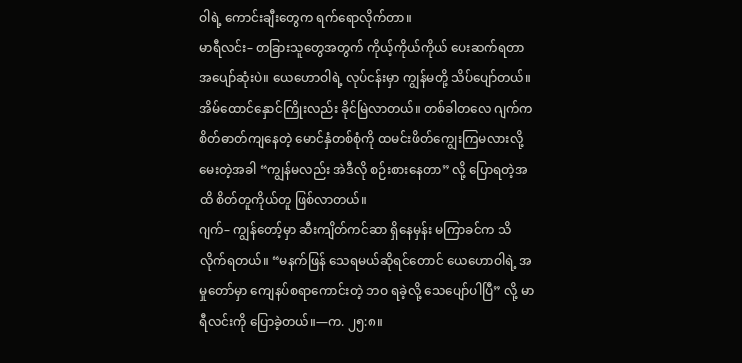ဝါရဲ့ ကောင်းချီးတွေက ရက်ရောလိုက်တာ။
မာရီလင်း– တခြားသူတွေအတွက် ကိုယ့်ကိုယ်ကိုယ် ပေးဆက်ရတာ အပျော်ဆုံးပဲ။ ယေဟောဝါရဲ့ လုပ်ငန်းမှာ ကျွန်မတို့ သိပ်ပျော်တယ်။ အိမ်ထောင်နှောင်ကြိုးလည်း ခိုင်မြဲလာတယ်။ တစ်ခါတလေ ဂျက်က စိတ်ဓာတ်ကျနေတဲ့ မောင်နှံတစ်စုံကို ထမင်းဖိတ်ကျွေးကြမလားလို့ မေးတဲ့အခါ “ကျွန်မလည်း အဲဒီလို စဉ်းစားနေတာ” လို့ ပြောရတဲ့အထိ စိတ်တူကိုယ်တူ ဖြစ်လာတယ်။
ဂျက်– ကျွန်တော့်မှာ ဆီးကျိတ်ကင်ဆာ ရှိနေမှန်း မကြာခင်က သိလိုက်ရတယ်။ “မနက်ဖြန် သေရမယ်ဆိုရင်တောင် ယေဟောဝါရဲ့ အမှုတော်မှာ ကျေနပ်စရာကောင်းတဲ့ ဘဝ ရခဲ့လို့ သေပျော်ပါပြီ” လို့ မာရီလင်းကို ပြောခဲ့တယ်။—က. ၂၅:၈။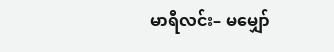မာရီလင်း– မမျှော်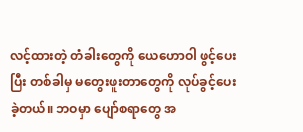လင့်ထားတဲ့ တံခါးတွေကို ယေဟောဝါ ဖွင့်ပေးပြီး တစ်ခါမှ မတွေးဖူးတာတွေကို လုပ်ခွင့်ပေးခဲ့တယ်။ ဘဝမှာ ပျော်စရာတွေ အ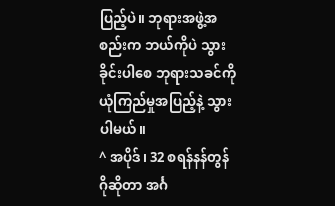ပြည့်ပဲ။ ဘုရားအဖွဲ့အစည်းက ဘယ်ကိုပဲ သွားခိုင်းပါစေ ဘုရားသခင်ကို ယုံကြည်မှုအပြည့်နဲ့ သွားပါမယ်။
^ အပိုဒ်၊ 32 စရန်နန်တွန်ဂိုဆိုတာ အင်္ဂ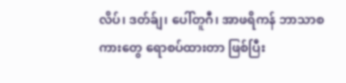လိပ်၊ ဒတ်ခ်ျ၊ ပေါ်တူဂီ၊ အာဖရိကန် ဘာသာစကားတွေ ရောစပ်ထားတာ ဖြစ်ပြီး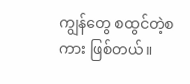ကျွန်တွေ စထွင်တဲ့စကား ဖြစ်တယ်။